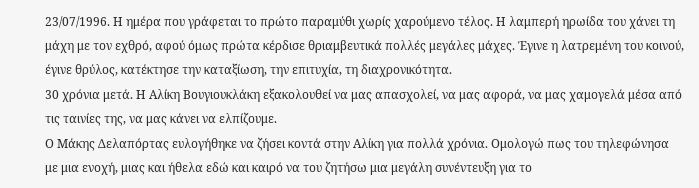23/07/1996. Η ημέρα που γράφεται το πρώτο παραμύθι χωρίς χαρούμενο τέλος. Η λαμπερή ηρωίδα του χάνει τη μάχη με τον εχθρό, αφού όμως πρώτα κέρδισε θριαμβευτικά πολλές μεγάλες μάχες. Έγινε η λατρεμένη του κοινού, έγινε θρύλος, κατέκτησε την καταξίωση, την επιτυχία, τη διαχρονικότητα.
30 χρόνια μετά. Η Αλίκη Βουγιουκλάκη εξακολουθεί να μας απασχολεί, να μας αφορά, να μας χαμογελά μέσα από τις ταινίες της, να μας κάνει να ελπίζουμε.
Ο Μάκης Δελαπόρτας ευλογήθηκε να ζήσει κοντά στην Αλίκη για πολλά χρόνια. Ομολογώ πως του τηλεφώνησα με μια ενοχή, μιας και ήθελα εδώ και καιρό να του ζητήσω μια μεγάλη συνέντευξη για το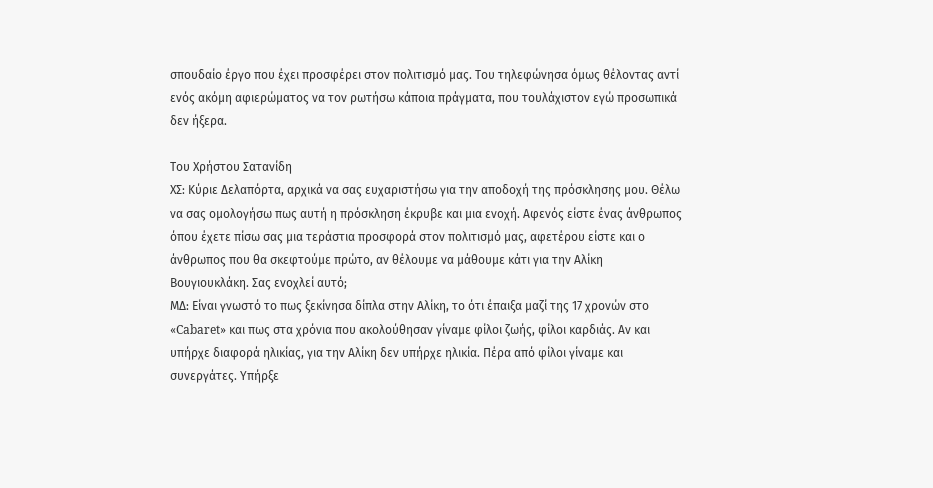σπουδαίο έργο που έχει προσφέρει στον πολιτισμό μας. Του τηλεφώνησα όμως θέλοντας αντί ενός ακόμη αφιερώματος να τον ρωτήσω κάποια πράγματα, που τουλάχιστον εγώ προσωπικά δεν ήξερα.

Του Χρήστου Σατανίδη
ΧΣ: Κύριε Δελαπόρτα, αρχικά να σας ευχαριστήσω για την αποδοχή της πρόσκλησης μου. Θέλω να σας ομολογήσω πως αυτή η πρόσκληση έκρυβε και μια ενοχή. Αφενός είστε ένας άνθρωπος όπου έχετε πίσω σας μια τεράστια προσφορά στον πολιτισμό μας, αφετέρου είστε και ο άνθρωπος που θα σκεφτούμε πρώτο, αν θέλουμε να μάθουμε κάτι για την Αλίκη Βουγιουκλάκη. Σας ενοχλεί αυτό;
ΜΔ: Είναι γνωστό το πως ξεκίνησα δίπλα στην Αλίκη, το ότι έπαιξα μαζί της 17 χρονών στο «Cabaret» και πως στα χρόνια που ακολούθησαν γίναμε φίλοι ζωής, φίλοι καρδιάς. Αν και υπήρχε διαφορά ηλικίας, για την Αλίκη δεν υπήρχε ηλικία. Πέρα από φίλοι γίναμε και συνεργάτες. Υπήρξε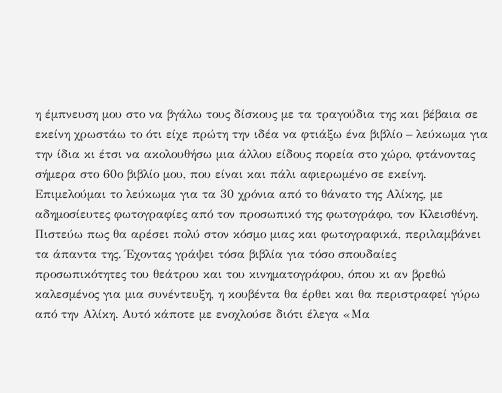η έμπνευση μου στο να βγάλω τους δίσκους με τα τραγούδια της και βέβαια σε εκείνη χρωστάω το ότι είχε πρώτη την ιδέα να φτιάξω ένα βιβλίο – λεύκωμα για την ίδια κι έτσι να ακολουθήσω μια άλλου είδους πορεία στο χώρο, φτάνοντας σήμερα στο 60ο βιβλίο μου, που είναι και πάλι αφιερωμένο σε εκείνη. Επιμελούμαι το λεύκωμα για τα 30 χρόνια από το θάνατο της Αλίκης, με αδημοσίευτες φωτογραφίες από τον προσωπικό της φωτογράφο, τον Κλεισθένη. Πιστεύω πως θα αρέσει πολύ στον κόσμο μιας και φωτογραφικά, περιλαμβάνει τα άπαντα της. Έχοντας γράψει τόσα βιβλία για τόσο σπουδαίες προσωπικότητες του θεάτρου και του κινηματογράφου, όπου κι αν βρεθώ καλεσμένος για μια συνέντευξη, η κουβέντα θα έρθει και θα περιστραφεί γύρω από την Αλίκη. Αυτό κάποτε με ενοχλούσε διότι έλεγα «Μα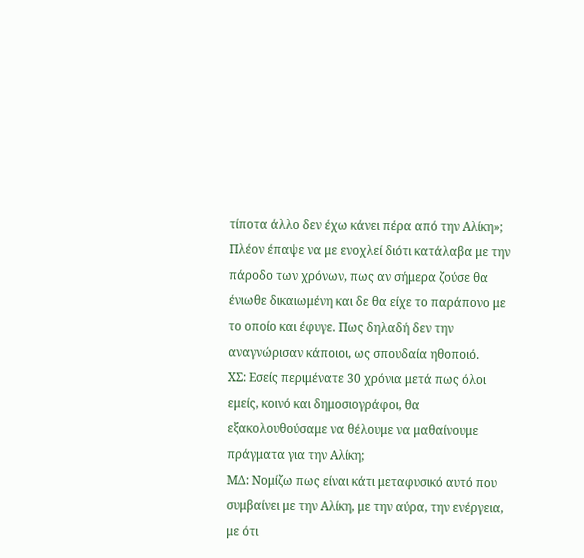τίποτα άλλο δεν έχω κάνει πέρα από την Αλίκη»; Πλέον έπαψε να με ενοχλεί διότι κατάλαβα με την πάροδο των χρόνων, πως αν σήμερα ζούσε θα ένιωθε δικαιωμένη και δε θα είχε το παράπονο με το οποίο και έφυγε. Πως δηλαδή δεν την αναγνώρισαν κάποιοι, ως σπουδαία ηθοποιό.
ΧΣ: Εσείς περιμένατε 30 χρόνια μετά πως όλοι εμείς, κοινό και δημοσιογράφοι, θα εξακολουθούσαμε να θέλουμε να μαθαίνουμε πράγματα για την Αλίκη;
ΜΔ: Νομίζω πως είναι κάτι μεταφυσικό αυτό που συμβαίνει με την Αλίκη, με την αύρα, την ενέργεια, με ότι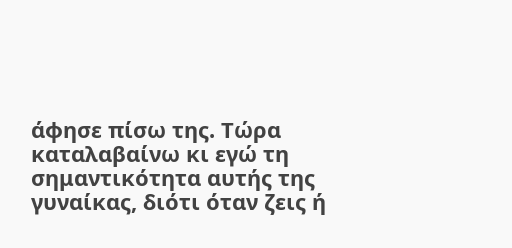άφησε πίσω της. Τώρα καταλαβαίνω κι εγώ τη σημαντικότητα αυτής της γυναίκας, διότι όταν ζεις ή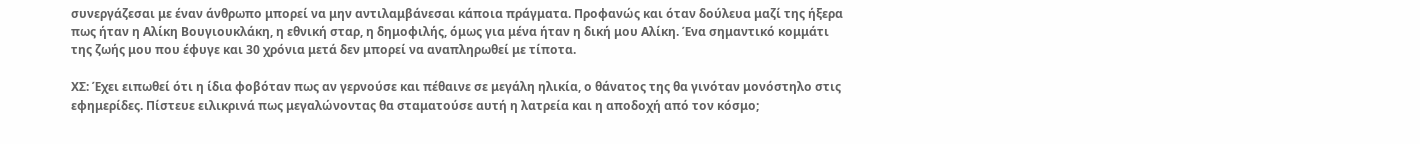συνεργάζεσαι με έναν άνθρωπο μπορεί να μην αντιλαμβάνεσαι κάποια πράγματα. Προφανώς και όταν δούλευα μαζί της ήξερα πως ήταν η Αλίκη Βουγιουκλάκη, η εθνική σταρ, η δημοφιλής, όμως για μένα ήταν η δική μου Αλίκη. Ένα σημαντικό κομμάτι της ζωής μου που έφυγε και 30 χρόνια μετά δεν μπορεί να αναπληρωθεί με τίποτα.

ΧΣ: Έχει ειπωθεί ότι η ίδια φοβόταν πως αν γερνούσε και πέθαινε σε μεγάλη ηλικία, ο θάνατος της θα γινόταν μονόστηλο στις εφημερίδες. Πίστευε ειλικρινά πως μεγαλώνοντας θα σταματούσε αυτή η λατρεία και η αποδοχή από τον κόσμο;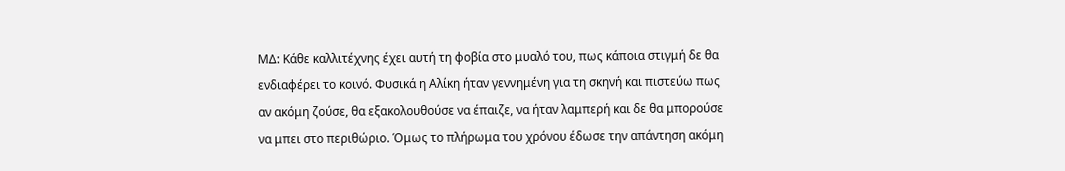ΜΔ: Κάθε καλλιτέχνης έχει αυτή τη φοβία στο μυαλό του, πως κάποια στιγμή δε θα ενδιαφέρει το κοινό. Φυσικά η Αλίκη ήταν γεννημένη για τη σκηνή και πιστεύω πως αν ακόμη ζούσε, θα εξακολουθούσε να έπαιζε, να ήταν λαμπερή και δε θα μπορούσε να μπει στο περιθώριο. Όμως το πλήρωμα του χρόνου έδωσε την απάντηση ακόμη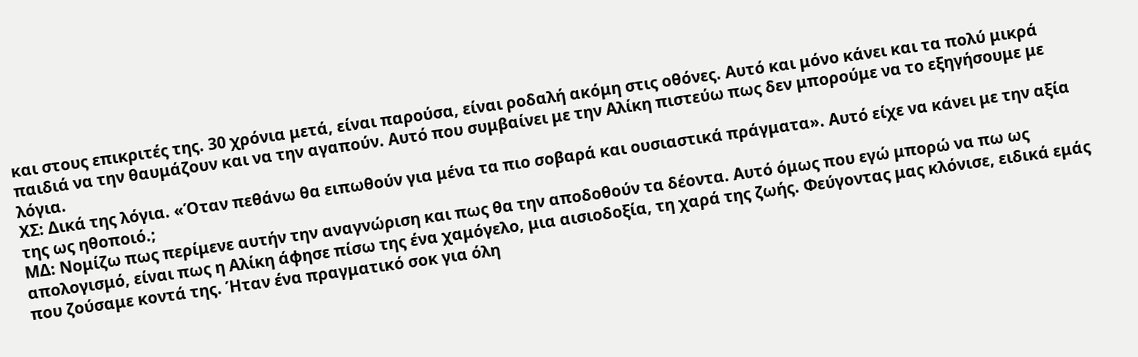και στους επικριτές της. 30 χρόνια μετά, είναι παρούσα, είναι ροδαλή ακόμη στις οθόνες. Αυτό και μόνο κάνει και τα πολύ μικρά παιδιά να την θαυμάζουν και να την αγαπούν. Αυτό που συμβαίνει με την Αλίκη πιστεύω πως δεν μπορούμε να το εξηγήσουμε με λόγια.
ΧΣ: Δικά της λόγια. «Όταν πεθάνω θα ειπωθούν για μένα τα πιο σοβαρά και ουσιαστικά πράγματα». Αυτό είχε να κάνει με την αξία της ως ηθοποιό.;
ΜΔ: Νομίζω πως περίμενε αυτήν την αναγνώριση και πως θα την αποδοθούν τα δέοντα. Αυτό όμως που εγώ μπορώ να πω ως απολογισμό, είναι πως η Αλίκη άφησε πίσω της ένα χαμόγελο, μια αισιοδοξία, τη χαρά της ζωής. Φεύγοντας μας κλόνισε, ειδικά εμάς που ζούσαμε κοντά της. Ήταν ένα πραγματικό σοκ για όλη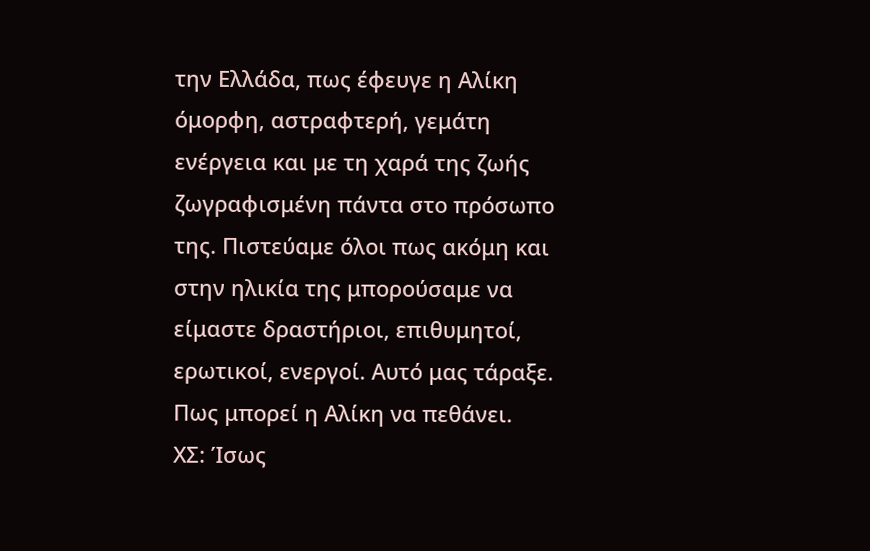την Ελλάδα, πως έφευγε η Αλίκη όμορφη, αστραφτερή, γεμάτη ενέργεια και με τη χαρά της ζωής ζωγραφισμένη πάντα στο πρόσωπο της. Πιστεύαμε όλοι πως ακόμη και στην ηλικία της μπορούσαμε να είμαστε δραστήριοι, επιθυμητοί, ερωτικοί, ενεργοί. Αυτό μας τάραξε. Πως μπορεί η Αλίκη να πεθάνει.
ΧΣ: Ίσως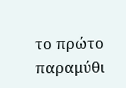το πρώτο παραμύθι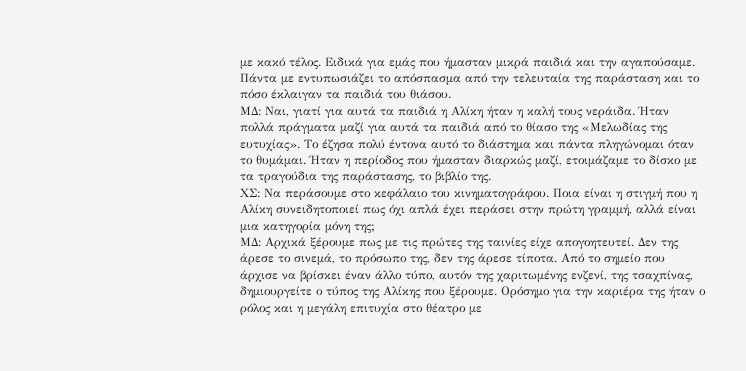με κακό τέλος. Ειδικά για εμάς που ήμασταν μικρά παιδιά και την αγαπούσαμε. Πάντα με εντυπωσιάζει το απόσπασμα από την τελευταία της παράσταση και το πόσο έκλαιγαν τα παιδιά του θιάσου.
ΜΔ: Ναι, γιατί για αυτά τα παιδιά η Αλίκη ήταν η καλή τους νεράιδα. Ήταν πολλά πράγματα μαζί για αυτά τα παιδιά από το θίασο της «Μελωδίας της ευτυχίας». Το έζησα πολύ έντονα αυτό το διάστημα και πάντα πληγώνομαι όταν το θυμάμαι. Ήταν η περίοδος που ήμασταν διαρκώς μαζί, ετοιμάζαμε το δίσκο με τα τραγούδια της παράστασης, το βιβλίο της.
ΧΣ: Να περάσουμε στο κεφάλαιο του κινηματογράφου. Ποια είναι η στιγμή που η Αλίκη συνειδητοποιεί πως όχι απλά έχει περάσει στην πρώτη γραμμή, αλλά είναι μια κατηγορία μόνη της;
ΜΔ: Αρχικά ξέρουμε πως με τις πρώτες της ταινίες είχε απογοητευτεί. Δεν της άρεσε το σινεμά, το πρόσωπο της, δεν της άρεσε τίποτα. Από το σημείο που άρχισε να βρίσκει έναν άλλο τύπο, αυτόν της χαριτωμένης ενζενί, της τσαχπίνας, δημιουργείτε ο τύπος της Αλίκης που ξέρουμε. Ορόσημο για την καριέρα της ήταν ο ρόλος και η μεγάλη επιτυχία στο θέατρο με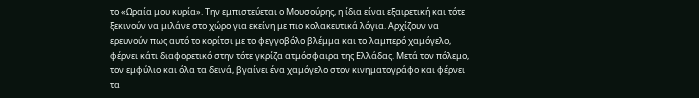το «Ωραία μου κυρία». Την εμπιστεύεται ο Μουσούρης, η ίδια είναι εξαιρετική και τότε ξεκινούν να μιλάνε στο χώρο για εκείνη με πιο κολακευτικά λόγια. Αρχίζουν να ερευνούν πως αυτό το κορίτσι με το φεγγοβόλο βλέμμα και το λαμπερό χαμόγελο, φέρνει κάτι διαφορετικό στην τότε γκρίζα ατμόσφαιρα της Ελλάδας. Μετά τον πόλεμο, τον εμφύλιο και όλα τα δεινά, βγαίνει ένα χαμόγελο στον κινηματογράφο και φέρνει τα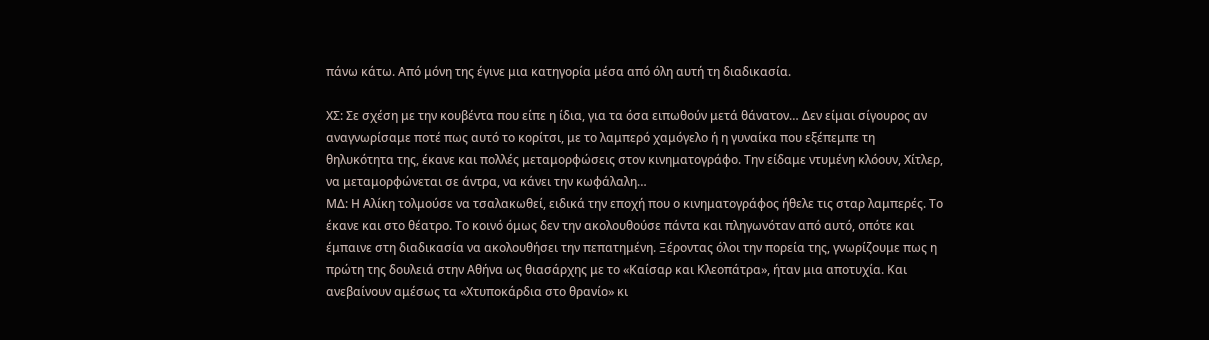πάνω κάτω. Από μόνη της έγινε μια κατηγορία μέσα από όλη αυτή τη διαδικασία.

ΧΣ: Σε σχέση με την κουβέντα που είπε η ίδια, για τα όσα ειπωθούν μετά θάνατον… Δεν είμαι σίγουρος αν αναγνωρίσαμε ποτέ πως αυτό το κορίτσι, με το λαμπερό χαμόγελο ή η γυναίκα που εξέπεμπε τη θηλυκότητα της, έκανε και πολλές μεταμορφώσεις στον κινηματογράφο. Την είδαμε ντυμένη κλόουν, Χίτλερ, να μεταμορφώνεται σε άντρα, να κάνει την κωφάλαλη…
ΜΔ: Η Αλίκη τολμούσε να τσαλακωθεί, ειδικά την εποχή που ο κινηματογράφος ήθελε τις σταρ λαμπερές. Το έκανε και στο θέατρο. Το κοινό όμως δεν την ακολουθούσε πάντα και πληγωνόταν από αυτό, οπότε και έμπαινε στη διαδικασία να ακολουθήσει την πεπατημένη. Ξέροντας όλοι την πορεία της, γνωρίζουμε πως η πρώτη της δουλειά στην Αθήνα ως θιασάρχης με το «Καίσαρ και Κλεοπάτρα», ήταν μια αποτυχία. Και ανεβαίνουν αμέσως τα «Χτυποκάρδια στο θρανίο» κι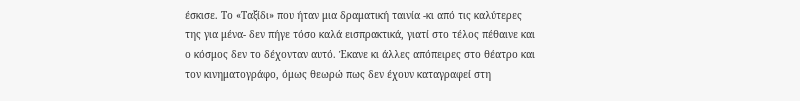έσκισε. Το «Ταξίδι» που ήταν μια δραματική ταινία -κι από τις καλύτερες της για μένα- δεν πήγε τόσο καλά εισπρακτικά, γιατί στο τέλος πέθαινε και ο κόσμος δεν το δέχονταν αυτό. Έκανε κι άλλες απόπειρες στο θέατρο και τον κινηματογράφο, όμως θεωρώ πως δεν έχουν καταγραφεί στη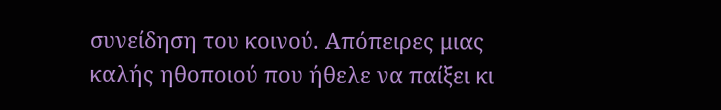συνείδηση του κοινού. Απόπειρες μιας καλής ηθοποιού που ήθελε να παίξει κι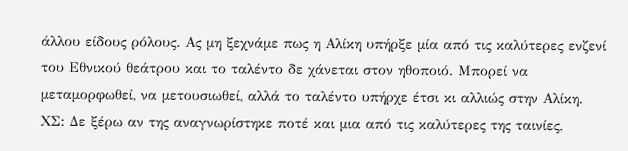άλλου είδους ρόλους. Ας μη ξεχνάμε πως η Αλίκη υπήρξε μία από τις καλύτερες ενζενί του Εθνικού θεάτρου και το ταλέντο δε χάνεται στον ηθοποιό. Μπορεί να μεταμορφωθεί, να μετουσιωθεί, αλλά το ταλέντο υπήρχε έτσι κι αλλιώς στην Αλίκη.
ΧΣ: Δε ξέρω αν της αναγνωρίστηκε ποτέ και μια από τις καλύτερες της ταινίες,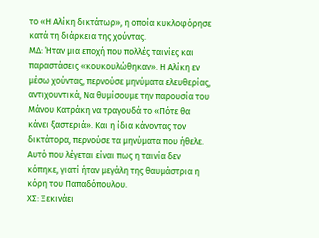το «Η Αλίκη δικτάτωρ», η οποία κυκλοφόρησε κατά τη διάρκεια της χούντας.
ΜΔ: Ήταν μια εποχή που πολλές ταινίες και παραστάσεις «κουκουλώθηκαν». Η Αλίκη εν μέσω χούντας, περνούσε μηνύματα ελευθερίας, αντιχουντικά, Να θυμίσουμε την παρουσία του Μάνου Κατράκη να τραγουδά το «Πότε θα κάνει ξαστεριά». Και η ίδια κάνοντας τον δικτάτορα, περνούσε τα μηνύματα που ήθελε. Αυτό που λέγεται είναι πως η ταινία δεν κόπηκε, γιατί ήταν μεγάλη της θαυμάστρια η κόρη του Παπαδόπουλου.
ΧΣ: Ξεκινάει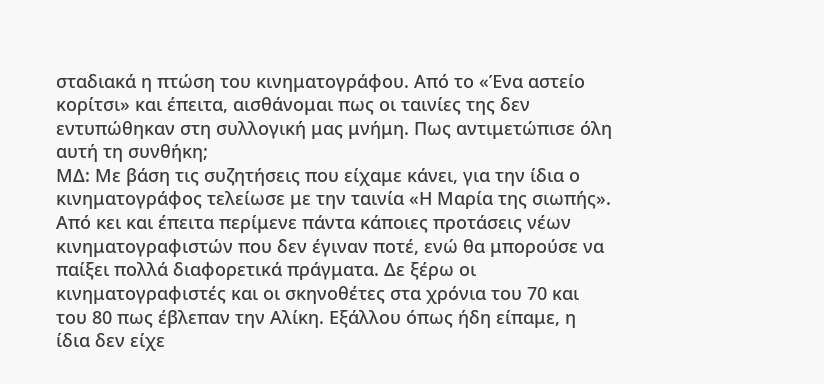σταδιακά η πτώση του κινηματογράφου. Από το «Ένα αστείο κορίτσι» και έπειτα, αισθάνομαι πως οι ταινίες της δεν εντυπώθηκαν στη συλλογική μας μνήμη. Πως αντιμετώπισε όλη αυτή τη συνθήκη;
ΜΔ: Με βάση τις συζητήσεις που είχαμε κάνει, για την ίδια ο κινηματογράφος τελείωσε με την ταινία «Η Μαρία της σιωπής». Από κει και έπειτα περίμενε πάντα κάποιες προτάσεις νέων κινηματογραφιστών που δεν έγιναν ποτέ, ενώ θα μπορούσε να παίξει πολλά διαφορετικά πράγματα. Δε ξέρω οι κινηματογραφιστές και οι σκηνοθέτες στα χρόνια του 70 και του 80 πως έβλεπαν την Αλίκη. Εξάλλου όπως ήδη είπαμε, η ίδια δεν είχε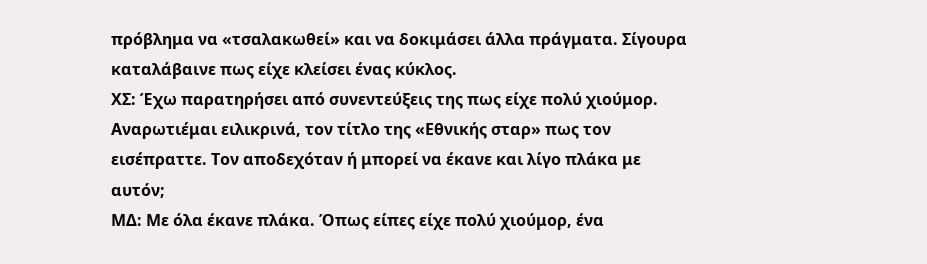πρόβλημα να «τσαλακωθεί» και να δοκιμάσει άλλα πράγματα. Σίγουρα καταλάβαινε πως είχε κλείσει ένας κύκλος.
ΧΣ: Έχω παρατηρήσει από συνεντεύξεις της πως είχε πολύ χιούμορ. Αναρωτιέμαι ειλικρινά, τον τίτλο της «Εθνικής σταρ» πως τον εισέπραττε. Τον αποδεχόταν ή μπορεί να έκανε και λίγο πλάκα με αυτόν;
ΜΔ: Με όλα έκανε πλάκα. Όπως είπες είχε πολύ χιούμορ, ένα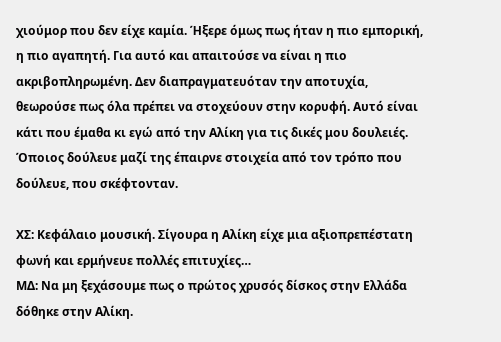χιούμορ που δεν είχε καμία. Ήξερε όμως πως ήταν η πιο εμπορική, η πιο αγαπητή. Για αυτό και απαιτούσε να είναι η πιο ακριβοπληρωμένη. Δεν διαπραγματευόταν την αποτυχία, θεωρούσε πως όλα πρέπει να στοχεύουν στην κορυφή. Αυτό είναι κάτι που έμαθα κι εγώ από την Αλίκη για τις δικές μου δουλειές. Όποιος δούλευε μαζί της έπαιρνε στοιχεία από τον τρόπο που δούλευε, που σκέφτονταν.

ΧΣ: Κεφάλαιο μουσική. Σίγουρα η Αλίκη είχε μια αξιοπρεπέστατη φωνή και ερμήνευε πολλές επιτυχίες…
ΜΔ: Να μη ξεχάσουμε πως ο πρώτος χρυσός δίσκος στην Ελλάδα δόθηκε στην Αλίκη.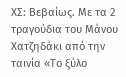ΧΣ: Βεβαίως. Με τα 2 τραγούδια του Μάνου Χατζηδάκι από την ταινία «Το ξύλο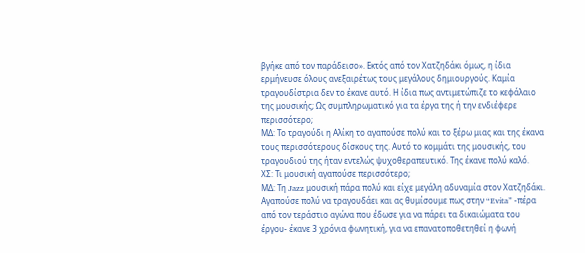βγήκε από τον παράδεισο». Εκτός από τον Χατζηδάκι όμως, η ίδια ερμήνευσε όλους ανεξαιρέτως τους μεγάλους δημιουργούς. Καμία τραγουδίστρια δεν το έκανε αυτό. Η ίδια πως αντιμετώπιζε το κεφάλαιο της μουσικής; Ως συμπληρωματικό για τα έργα της ή την ενδιέφερε περισσότερο;
ΜΔ: Το τραγούδι η Αλίκη το αγαπούσε πολύ και το ξέρω μιας και της έκανα τους περισσότερους δίσκους της. Αυτό το κομμάτι της μουσικής, του τραγουδιού της ήταν εντελώς ψυχοθεραπευτικό. Της έκανε πολύ καλό.
ΧΣ: Τι μουσική αγαπούσε περισσότερο;
ΜΔ: Τη Jazz μουσική πάρα πολύ και είχε μεγάλη αδυναμία στον Χατζηδάκι. Αγαπούσε πολύ να τραγουδάει και ας θυμίσουμε πως στην “Evita” -πέρα από τον τεράστιο αγώνα που έδωσε για να πάρει τα δικαιώματα του έργου- έκανε 3 χρόνια φωνητική, για να επανατοποθετηθεί η φωνή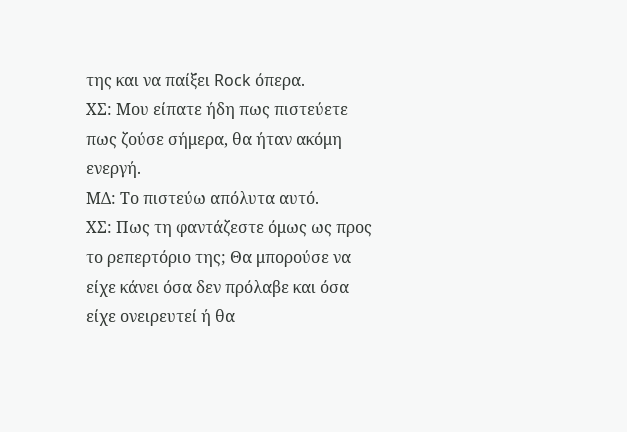της και να παίξει Rock όπερα.
ΧΣ: Μου είπατε ήδη πως πιστεύετε πως ζούσε σήμερα, θα ήταν ακόμη ενεργή.
ΜΔ: Το πιστεύω απόλυτα αυτό.
ΧΣ: Πως τη φαντάζεστε όμως ως προς το ρεπερτόριο της; Θα μπορούσε να είχε κάνει όσα δεν πρόλαβε και όσα είχε ονειρευτεί ή θα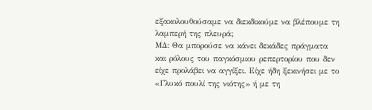εξακολουθούσαμε να διεκδικούμε να βλέπουμε τη λαμπερή της πλευρά;
ΜΔ: Θα μπορούσε να κάνει δεκάδες πράγματα και ρόλους του παγκόσμιου ρεπερτορίου που δεν είχε προλάβει να αγγίξει. Είχε ήδη ξεκινήσει με το «Γλυκό πουλί της νιότης» ή με τη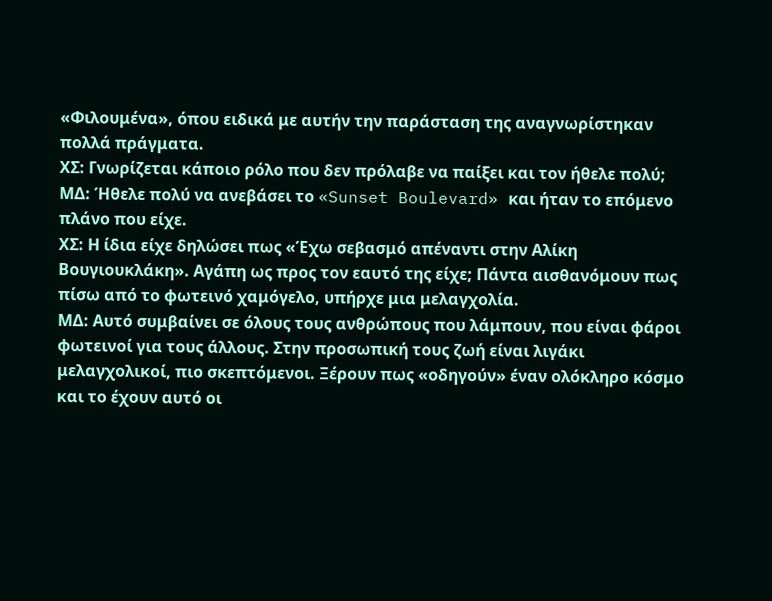«Φιλουμένα», όπου ειδικά με αυτήν την παράσταση της αναγνωρίστηκαν πολλά πράγματα.
ΧΣ: Γνωρίζεται κάποιο ρόλο που δεν πρόλαβε να παίξει και τον ήθελε πολύ;
ΜΔ: Ήθελε πολύ να ανεβάσει το «Sunset Boulevard» και ήταν το επόμενο πλάνο που είχε.
ΧΣ: Η ίδια είχε δηλώσει πως «Έχω σεβασμό απέναντι στην Αλίκη Βουγιουκλάκη». Αγάπη ως προς τον εαυτό της είχε; Πάντα αισθανόμουν πως πίσω από το φωτεινό χαμόγελο, υπήρχε μια μελαγχολία.
ΜΔ: Αυτό συμβαίνει σε όλους τους ανθρώπους που λάμπουν, που είναι φάροι φωτεινοί για τους άλλους. Στην προσωπική τους ζωή είναι λιγάκι μελαγχολικοί, πιο σκεπτόμενοι. Ξέρουν πως «οδηγούν» έναν ολόκληρο κόσμο και το έχουν αυτό οι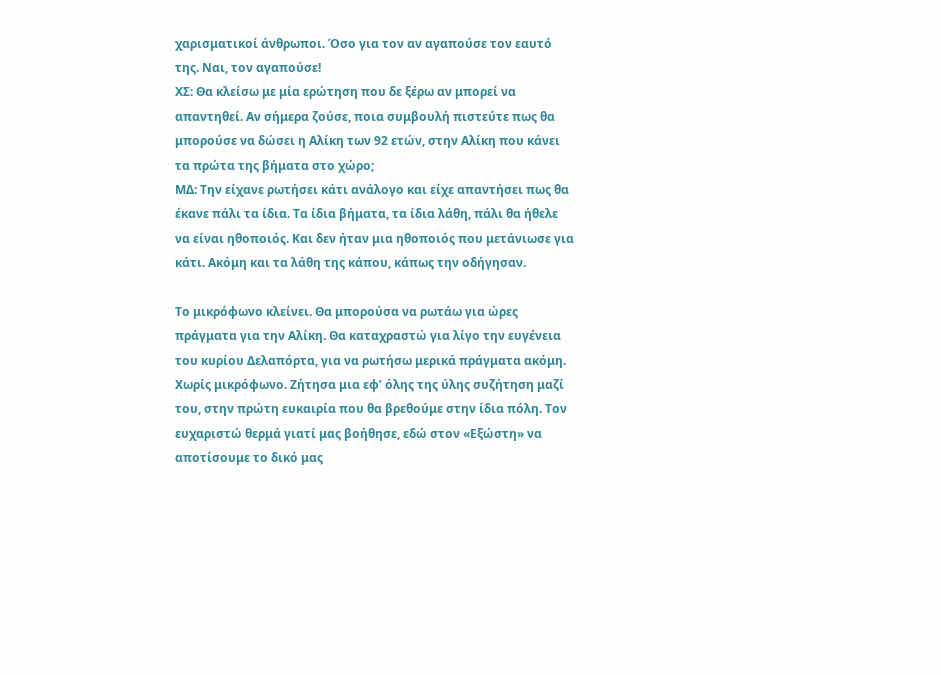χαρισματικοί άνθρωποι. Όσο για τον αν αγαπούσε τον εαυτό της. Ναι, τον αγαπούσε!
ΧΣ: Θα κλείσω με μία ερώτηση που δε ξέρω αν μπορεί να απαντηθεί. Αν σήμερα ζούσε, ποια συμβουλή πιστεύτε πως θα μπορούσε να δώσει η Αλίκη των 92 ετών, στην Αλίκη που κάνει τα πρώτα της βήματα στο χώρο;
ΜΔ: Την είχανε ρωτήσει κάτι ανάλογο και είχε απαντήσει πως θα έκανε πάλι τα ίδια. Τα ίδια βήματα, τα ίδια λάθη, πάλι θα ήθελε να είναι ηθοποιός. Και δεν ήταν μια ηθοποιός που μετάνιωσε για κάτι. Ακόμη και τα λάθη της κάπου, κάπως την οδήγησαν.

Το μικρόφωνο κλείνει. Θα μπορούσα να ρωτάω για ώρες πράγματα για την Αλίκη. Θα καταχραστώ για λίγο την ευγένεια του κυρίου Δελαπόρτα, για να ρωτήσω μερικά πράγματα ακόμη. Χωρίς μικρόφωνο. Ζήτησα μια εφ’ όλης της ύλης συζήτηση μαζί του, στην πρώτη ευκαιρία που θα βρεθούμε στην ίδια πόλη. Τον ευχαριστώ θερμά γιατί μας βοήθησε, εδώ στον «Εξώστη» να αποτίσουμε το δικό μας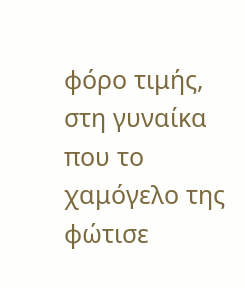φόρο τιμής, στη γυναίκα που το χαμόγελο της φώτισε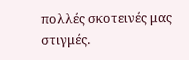πολλές σκοτεινές μας στιγμές.